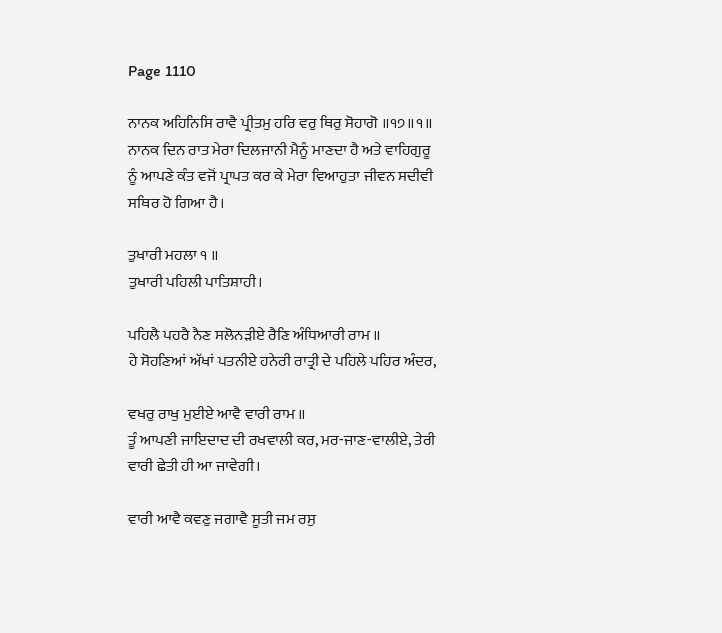Page 1110

ਨਾਨਕ ਅਹਿਨਿਸਿ ਰਾਵੈ ਪ੍ਰੀਤਮੁ ਹਰਿ ਵਰੁ ਥਿਰੁ ਸੋਹਾਗੋ ॥੧੭॥੧॥
ਨਾਨਕ ਦਿਨ ਰਾਤ ਮੇਰਾ ਦਿਲਜਾਨੀ ਮੈਨੂੰ ਮਾਣਦਾ ਹੈ ਅਤੇ ਵਾਹਿਗੁਰੂ ਨੂੰ ਆਪਣੇ ਕੰਤ ਵਜੋਂ ਪ੍ਰਾਪਤ ਕਰ ਕੇ ਮੇਰਾ ਵਿਆਹੁਤਾ ਜੀਵਨ ਸਦੀਵੀ ਸਥਿਰ ਹੋ ਗਿਆ ਹੈ।

ਤੁਖਾਰੀ ਮਹਲਾ ੧ ॥
ਤੁਖਾਰੀ ਪਹਿਲੀ ਪਾਤਿਸ਼ਾਹੀ।

ਪਹਿਲੈ ਪਹਰੈ ਨੈਣ ਸਲੋਨੜੀਏ ਰੈਣਿ ਅੰਧਿਆਰੀ ਰਾਮ ॥
ਹੇ ਸੋਹਣਿਆਂ ਅੱਖਾਂ ਪਤਨੀਏ ਹਨੇਰੀ ਰਾਤ੍ਰੀ ਦੇ ਪਹਿਲੇ ਪਹਿਰ ਅੰਦਰ,

ਵਖਰੁ ਰਾਖੁ ਮੁਈਏ ਆਵੈ ਵਾਰੀ ਰਾਮ ॥
ਤੂੰ ਆਪਣੀ ਜਾਇਦਾਦ ਦੀ ਰਖਵਾਲੀ ਕਰ, ਮਰ-ਜਾਣ-ਵਾਲੀਏ, ਤੇਰੀ ਵਾਰੀ ਛੇਤੀ ਹੀ ਆ ਜਾਵੇਗੀ।

ਵਾਰੀ ਆਵੈ ਕਵਣੁ ਜਗਾਵੈ ਸੂਤੀ ਜਮ ਰਸੁ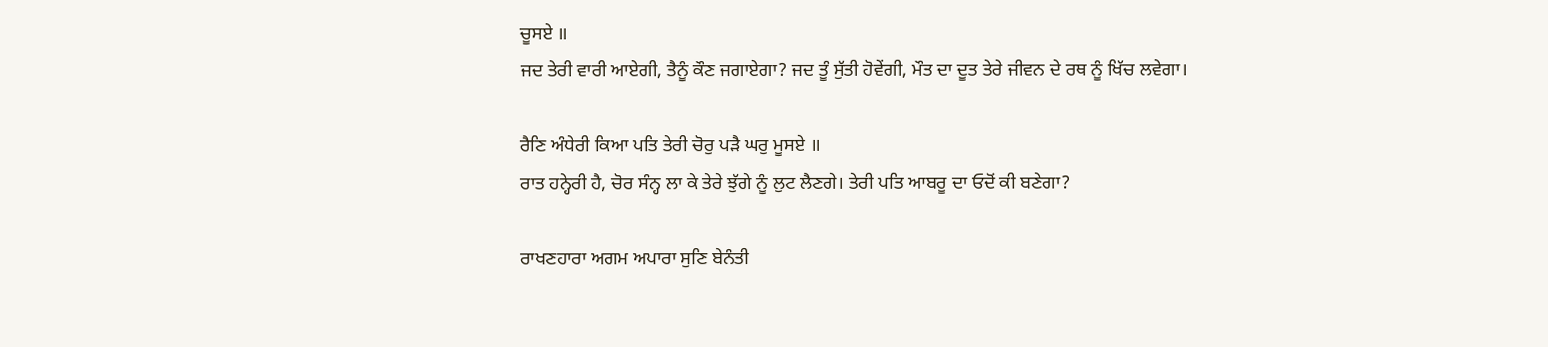ਚੂਸਏ ॥
ਜਦ ਤੇਰੀ ਵਾਰੀ ਆਏਗੀ, ਤੈਨੂੰ ਕੌਣ ਜਗਾਏਗਾ? ਜਦ ਤੂੰ ਸੁੱਤੀ ਹੋਵੇਂਗੀ, ਮੌਤ ਦਾ ਦੂਤ ਤੇਰੇ ਜੀਵਨ ਦੇ ਰਥ ਨੂੰ ਖਿੱਚ ਲਵੇਗਾ।

ਰੈਣਿ ਅੰਧੇਰੀ ਕਿਆ ਪਤਿ ਤੇਰੀ ਚੋਰੁ ਪੜੈ ਘਰੁ ਮੂਸਏ ॥
ਰਾਤ ਹਨ੍ਹੇਰੀ ਹੈ, ਚੋਰ ਸੰਨ੍ਹ ਲਾ ਕੇ ਤੇਰੇ ਝੁੱਗੇ ਨੂੰ ਲੁਟ ਲੈਣਗੇ। ਤੇਰੀ ਪਤਿ ਆਬਰੂ ਦਾ ਓਦੋਂ ਕੀ ਬਣੇਗਾ?

ਰਾਖਣਹਾਰਾ ਅਗਮ ਅਪਾਰਾ ਸੁਣਿ ਬੇਨੰਤੀ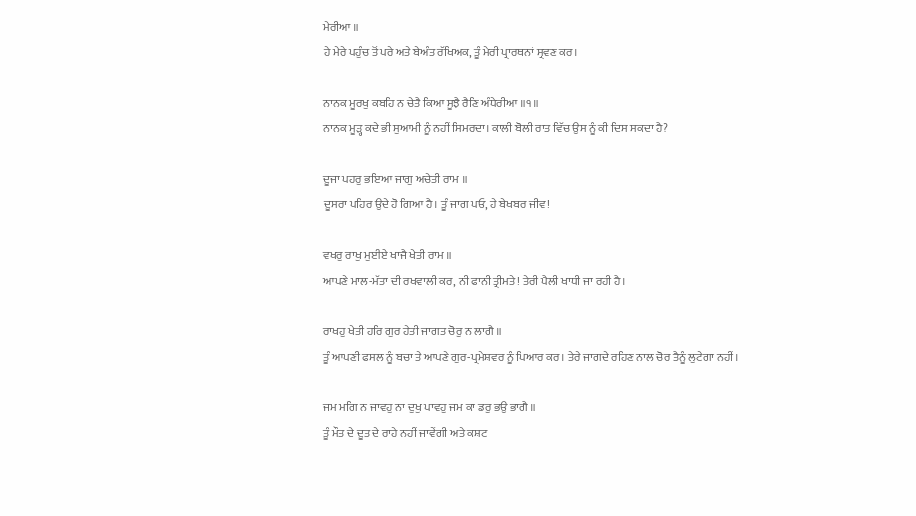ਮੇਰੀਆ ॥
ਹੇ ਮੇਰੇ ਪਹੁੰਚ ਤੋਂ ਪਰੇ ਅਤੇ ਬੇਅੰਤ ਰੱਖਿਅਕ, ਤੂੰ ਮੇਰੀ ਪ੍ਰਾਰਥਨਾਂ ਸ੍ਰਵਣ ਕਰ।

ਨਾਨਕ ਮੂਰਖੁ ਕਬਹਿ ਨ ਚੇਤੈ ਕਿਆ ਸੂਝੈ ਰੈਣਿ ਅੰਧੇਰੀਆ ॥੧॥
ਨਾਨਕ ਮੂੜ੍ਹ ਕਦੇ ਭੀ ਸੁਆਮੀ ਨੂੰ ਨਹੀਂ ਸਿਮਰਦਾ। ਕਾਲੀ ਬੋਲੀ ਰਾਤ ਵਿੱਚ ਉਸ ਨੂੰ ਕੀ ਦਿਸ ਸਕਦਾ ਹੈ?

ਦੂਜਾ ਪਹਰੁ ਭਇਆ ਜਾਗੁ ਅਚੇਤੀ ਰਾਮ ॥
ਦੂਸਰਾ ਪਹਿਰ ਉਦੇ ਹੋ ਗਿਆ ਹੈ। ਤੂੰ ਜਾਗ ਪਓ, ਹੇ ਬੇਖਬਰ ਜੀਵ!

ਵਖਰੁ ਰਾਖੁ ਮੁਈਏ ਖਾਜੈ ਖੇਤੀ ਰਾਮ ॥
ਆਪਣੇ ਮਾਲ-ਮੱਤਾ ਦੀ ਰਖਵਾਲੀ ਕਰ, ਨੀ ਫਾਨੀ ਤ੍ਰੀਮਤੇ! ਤੇਰੀ ਪੈਲੀ ਖਾਧੀ ਜਾ ਰਹੀ ਹੈ।

ਰਾਖਹੁ ਖੇਤੀ ਹਰਿ ਗੁਰ ਹੇਤੀ ਜਾਗਤ ਚੋਰੁ ਨ ਲਾਗੈ ॥
ਤੂੰ ਆਪਣੀ ਫਸਲ ਨੂੰ ਬਚਾ ਤੇ ਆਪਣੇ ਗੁਰ-ਪ੍ਰਮੇਸ਼ਵਰ ਨੂੰ ਪਿਆਰ ਕਰ। ਤੇਰੇ ਜਾਗਦੇ ਰਹਿਣ ਨਾਲ ਚੋਰ ਤੈਨੂੰ ਲੁਟੇਗਾ ਨਹੀਂ।

ਜਮ ਮਗਿ ਨ ਜਾਵਹੁ ਨਾ ਦੁਖੁ ਪਾਵਹੁ ਜਮ ਕਾ ਡਰੁ ਭਉ ਭਾਗੈ ॥
ਤੂੰ ਮੌਤ ਦੇ ਦੂਤ ਦੇ ਰਾਹੇ ਨਹੀਂ ਜਾਵੇਂਗੀ ਅਤੇ ਕਸ਼ਟ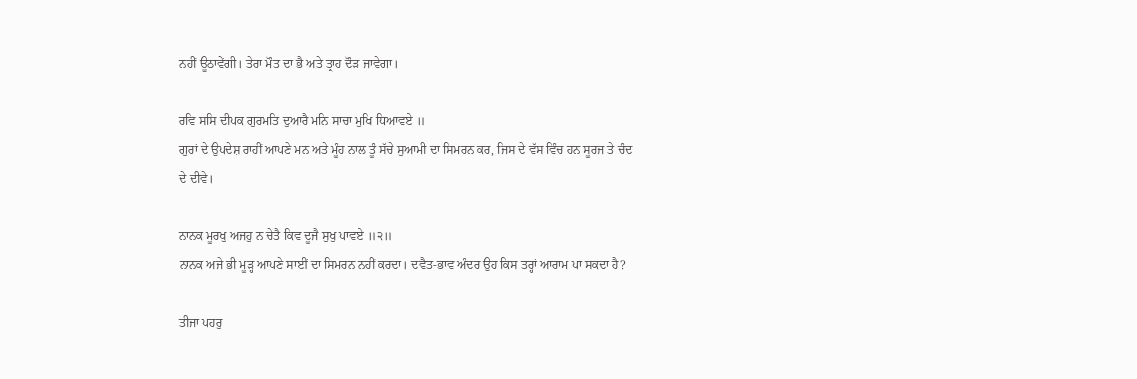ਨਹੀਂ ਊਠਾਵੇਂਗੀ। ਤੇਰਾ ਮੌਤ ਦਾ ਭੈ ਅਤੇ ਤ੍ਰਾਹ ਦੌੜ ਜਾਵੇਗਾ।

ਰਵਿ ਸਸਿ ਦੀਪਕ ਗੁਰਮਤਿ ਦੁਆਰੈ ਮਨਿ ਸਾਚਾ ਮੁਖਿ ਧਿਆਵਏ ॥
ਗੁਰਾਂ ਦੇ ਉਪਦੇਸ਼ ਰਾਹੀਂ ਆਪਣੇ ਮਨ ਅਤੇ ਮੂੰਹ ਨਾਲ ਤੂੰ ਸੱਚੇ ਸੁਆਮੀ ਦਾ ਸਿਮਰਨ ਕਰ, ਜਿਸ ਦੇ ਵੱਸ ਵਿੰਚ ਹਨ ਸੂਰਜ ਤੇ ਚੰਦ ਦੇ ਦੀਵੇ।

ਨਾਨਕ ਮੂਰਖੁ ਅਜਹੁ ਨ ਚੇਤੈ ਕਿਵ ਦੂਜੈ ਸੁਖੁ ਪਾਵਏ ॥੨॥
ਨਾਨਕ ਅਜੇ ਭੀ ਮੂੜ੍ਹ ਆਪਣੇ ਸਾਈਂ ਦਾ ਸਿਮਰਨ ਨਹੀਂ ਕਰਦਾ। ਦਵੈਤ-ਭਾਵ ਅੰਦਰ ਉਹ ਕਿਸ ਤਰ੍ਹਾਂ ਆਰਾਮ ਪਾ ਸਕਦਾ ਹੈ?

ਤੀਜਾ ਪਹਰੁ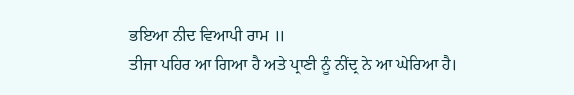ਭਇਆ ਨੀਦ ਵਿਆਪੀ ਰਾਮ ॥
ਤੀਜਾ ਪਹਿਰ ਆ ਗਿਆ ਹੈ ਅਤੇ ਪ੍ਰਾਣੀ ਨੂੰ ਨੀਂਦ੍ਰ ਨੇ ਆ ਘੇਰਿਆ ਹੈ।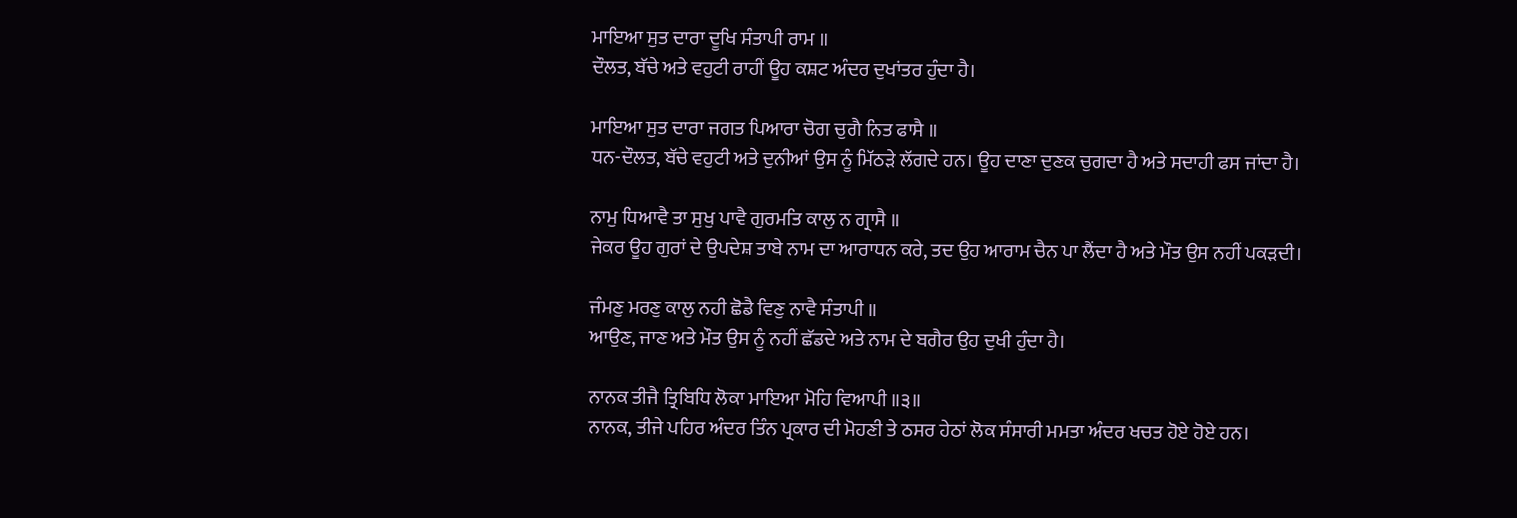ਮਾਇਆ ਸੁਤ ਦਾਰਾ ਦੂਖਿ ਸੰਤਾਪੀ ਰਾਮ ॥
ਦੌਲਤ, ਬੱਚੇ ਅਤੇ ਵਹੁਟੀ ਰਾਹੀਂ ਊਹ ਕਸ਼ਟ ਅੰਦਰ ਦੁਖਾਂਤਰ ਹੁੰਦਾ ਹੈ।

ਮਾਇਆ ਸੁਤ ਦਾਰਾ ਜਗਤ ਪਿਆਰਾ ਚੋਗ ਚੁਗੈ ਨਿਤ ਫਾਸੈ ॥
ਧਨ-ਦੌਲਤ, ਬੱਚੇ ਵਹੁਟੀ ਅਤੇ ਦੁਨੀਆਂ ਉਸ ਨੂੰ ਮਿੱਠੜੇ ਲੱਗਦੇ ਹਨ। ਊਹ ਦਾਣਾ ਦੁਣਕ ਚੁਗਦਾ ਹੈ ਅਤੇ ਸਦਾਹੀ ਫਸ ਜਾਂਦਾ ਹੈ।

ਨਾਮੁ ਧਿਆਵੈ ਤਾ ਸੁਖੁ ਪਾਵੈ ਗੁਰਮਤਿ ਕਾਲੁ ਨ ਗ੍ਰਾਸੈ ॥
ਜੇਕਰ ਊਹ ਗੁਰਾਂ ਦੇ ਉਪਦੇਸ਼ ਤਾਬੇ ਨਾਮ ਦਾ ਆਰਾਧਨ ਕਰੇ, ਤਦ ਉਹ ਆਰਾਮ ਚੈਨ ਪਾ ਲੈਂਦਾ ਹੈ ਅਤੇ ਮੌਤ ਉਸ ਨਹੀਂ ਪਕੜਦੀ।

ਜੰਮਣੁ ਮਰਣੁ ਕਾਲੁ ਨਹੀ ਛੋਡੈ ਵਿਣੁ ਨਾਵੈ ਸੰਤਾਪੀ ॥
ਆਉਣ, ਜਾਣ ਅਤੇ ਮੌਤ ਉਸ ਨੂੰ ਨਹੀਂ ਛੱਡਦੇ ਅਤੇ ਨਾਮ ਦੇ ਬਗੈਰ ਉਹ ਦੁਖੀ ਹੁੰਦਾ ਹੈ।

ਨਾਨਕ ਤੀਜੈ ਤ੍ਰਿਬਿਧਿ ਲੋਕਾ ਮਾਇਆ ਮੋਹਿ ਵਿਆਪੀ ॥੩॥
ਨਾਨਕ, ਤੀਜੇ ਪਹਿਰ ਅੰਦਰ ਤਿੰਨ ਪ੍ਰਕਾਰ ਦੀ ਮੋਹਣੀ ਤੇ ਠਸਰ ਹੇਠਾਂ ਲੋਕ ਸੰਸਾਰੀ ਮਮਤਾ ਅੰਦਰ ਖਚਤ ਹੋਏ ਹੋਏ ਹਨ।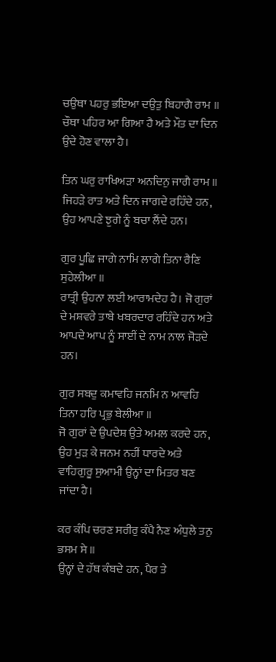ਚਉਥਾ ਪਹਰੁ ਭਇਆ ਦਉਤੁ ਬਿਹਾਗੈ ਰਾਮ ॥
ਚੌਥਾ ਪਹਿਰ ਆ ਗਿਆ ਹੈ ਅਤੇ ਮੌਤ ਦਾ ਦਿਨ ਉਦੇ ਹੋਣ ਵਾਲਾ ਹੈ।

ਤਿਨ ਘਰੁ ਰਾਖਿਅੜਾ ਅਨਦਿਨੁ ਜਾਗੈ ਰਾਮ ॥
ਜਿਹੜੇ ਰਾਤ ਅਤੇ ਦਿਨ ਜਾਗਦੇ ਰਹਿੰਦੇ ਹਨ, ਉਹ ਆਪਣੇ ਝੁਗੇ ਨੂੰ ਬਚਾ ਲੈਂਦੇ ਹਨ।

ਗੁਰ ਪੂਛਿ ਜਾਗੇ ਨਾਮਿ ਲਾਗੇ ਤਿਨਾ ਰੈਣਿ ਸੁਹੇਲੀਆ ॥
ਰਾਤ੍ਰੀ ਉਹਨਾ ਲਈ ਆਰਾਮਦੇਹ ਹੈ। ਜੋ ਗੁਰਾਂ ਦੇ ਮਸ਼ਵਰੇ ਤਾਬੇ ਖਬਰਦਾਰ ਰਹਿੰਦੇ ਹਨ ਅਤੇ ਆਪਦੇ ਆਪ ਨੂੰ ਸਾਈਂ ਦੇ ਨਾਮ ਨਾਲ ਜੋੜਦੇ ਹਨ।

ਗੁਰ ਸਬਦੁ ਕਮਾਵਹਿ ਜਨਮਿ ਨ ਆਵਹਿ ਤਿਨਾ ਹਰਿ ਪ੍ਰਭੁ ਬੇਲੀਆ ॥
ਜੋ ਗੁਰਾਂ ਦੇ ਉਪਦੇਸ਼ ਉਤੇ ਅਮਲ ਕਰਦੇ ਹਨ, ਉਹ ਮੁੜ ਕੇ ਜਨਮ ਨਹੀਂ ਧਾਰਦੇ ਅਤੇ ਵਾਹਿਗੁਰੂ ਸੁਆਮੀ ਉਨ੍ਹਾਂ ਦਾ ਮਿਤਰ ਬਣ ਜਾਂਦਾ ਹੈ।

ਕਰ ਕੰਪਿ ਚਰਣ ਸਰੀਰੁ ਕੰਪੈ ਨੈਣ ਅੰਧੁਲੇ ਤਨੁ ਭਸਮ ਸੇ ॥
ਉਨ੍ਹਾਂ ਦੇ ਹੱਥ ਕੰਬਦੇ ਹਨ, ਪੈਰ ਤੇ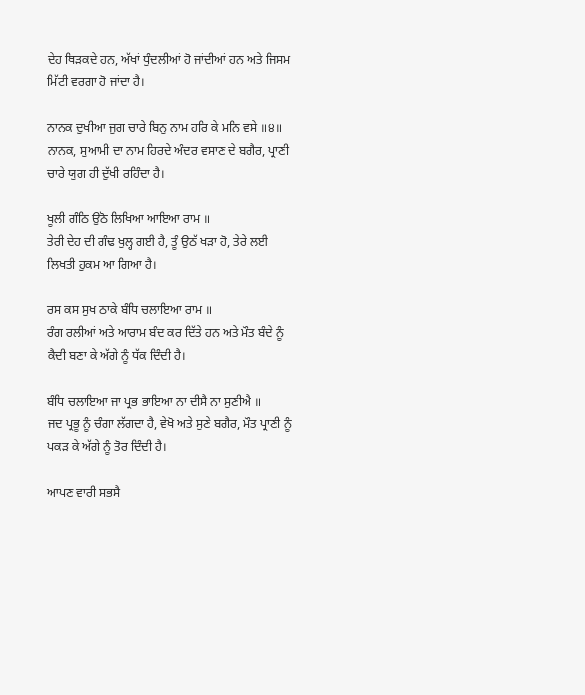ਦੇਹ ਥਿੜਕਦੇ ਹਨ, ਅੱਖਾਂ ਧੁੰਦਲੀਆਂ ਹੋ ਜਾਂਦੀਆਂ ਹਨ ਅਤੇ ਜਿਸਮ ਮਿੱਟੀ ਵਰਗਾ ਹੋ ਜਾਂਦਾ ਹੈ।

ਨਾਨਕ ਦੁਖੀਆ ਜੁਗ ਚਾਰੇ ਬਿਨੁ ਨਾਮ ਹਰਿ ਕੇ ਮਨਿ ਵਸੇ ॥੪॥
ਨਾਨਕ, ਸੁਆਮੀ ਦਾ ਨਾਮ ਹਿਰਦੇ ਅੰਦਰ ਵਸਾਣ ਦੇ ਬਗੈਰ, ਪ੍ਰਾਣੀ ਚਾਰੇ ਯੁਗ ਹੀ ਦੁੱਖੀ ਰਹਿੰਦਾ ਹੈ।

ਖੂਲੀ ਗੰਠਿ ਉਠੋ ਲਿਖਿਆ ਆਇਆ ਰਾਮ ॥
ਤੇਰੀ ਦੇਹ ਦੀ ਗੰਢ ਖੁਲ੍ਹ ਗਈ ਹੈ, ਤੂੰ ਉਠੱ ਖੜਾ ਹੋ, ਤੇਰੇ ਲਈ ਲਿਖਤੀ ਹੁਕਮ ਆ ਗਿਆ ਹੈ।

ਰਸ ਕਸ ਸੁਖ ਠਾਕੇ ਬੰਧਿ ਚਲਾਇਆ ਰਾਮ ॥
ਰੰਗ ਰਲੀਆਂ ਅਤੇ ਆਰਾਮ ਬੰਦ ਕਰ ਦਿੱਤੇ ਹਨ ਅਤੇ ਮੌਤ ਬੰਦੇ ਨੂੰ ਕੈਦੀ ਬਣਾ ਕੇ ਅੱਗੇ ਨੂੰ ਧੱਕ ਦਿੰਦੀ ਹੈ।

ਬੰਧਿ ਚਲਾਇਆ ਜਾ ਪ੍ਰਭ ਭਾਇਆ ਨਾ ਦੀਸੈ ਨਾ ਸੁਣੀਐ ॥
ਜਦ ਪ੍ਰਭੂ ਨੂੰ ਚੰਗਾ ਲੱਗਦਾ ਹੈ, ਵੇਖੋ ਅਤੇ ਸੁਣੇ ਬਗੈਰ, ਮੌਤ ਪ੍ਰਾਣੀ ਨੂੰ ਪਕੜ ਕੇ ਅੱਗੇ ਨੂੰ ਤੋਰ ਦਿੰਦੀ ਹੈ।

ਆਪਣ ਵਾਰੀ ਸਭਸੈ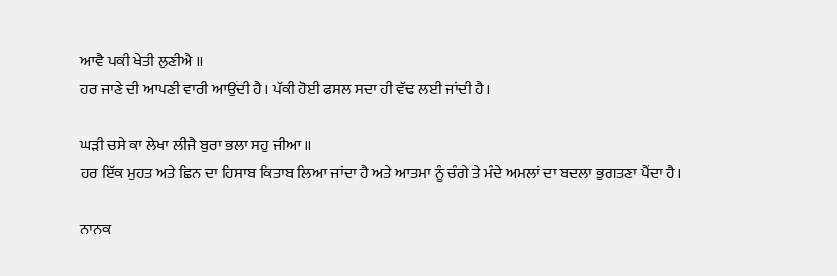ਆਵੈ ਪਕੀ ਖੇਤੀ ਲੁਣੀਐ ॥
ਹਰ ਜਾਣੇ ਦੀ ਆਪਣੀ ਵਾਰੀ ਆਉਂਦੀ ਹੈ। ਪੱਕੀ ਹੋਈ ਫਸਲ ਸਦਾ ਹੀ ਵੱਢ ਲਈ ਜਾਂਦੀ ਹੈ।

ਘੜੀ ਚਸੇ ਕਾ ਲੇਖਾ ਲੀਜੈ ਬੁਰਾ ਭਲਾ ਸਹੁ ਜੀਆ ॥
ਹਰ ਇੱਕ ਮੁਹਤ ਅਤੇ ਛਿਨ ਦਾ ਹਿਸਾਬ ਕਿਤਾਬ ਲਿਆ ਜਾਂਦਾ ਹੈ ਅਤੇ ਆਤਮਾ ਨੂੰ ਚੰਗੇ ਤੇ ਮੰਦੇ ਅਮਲਾਂ ਦਾ ਬਦਲਾ ਭੁਗਤਣਾ ਪੈਂਦਾ ਹੈ।

ਨਾਨਕ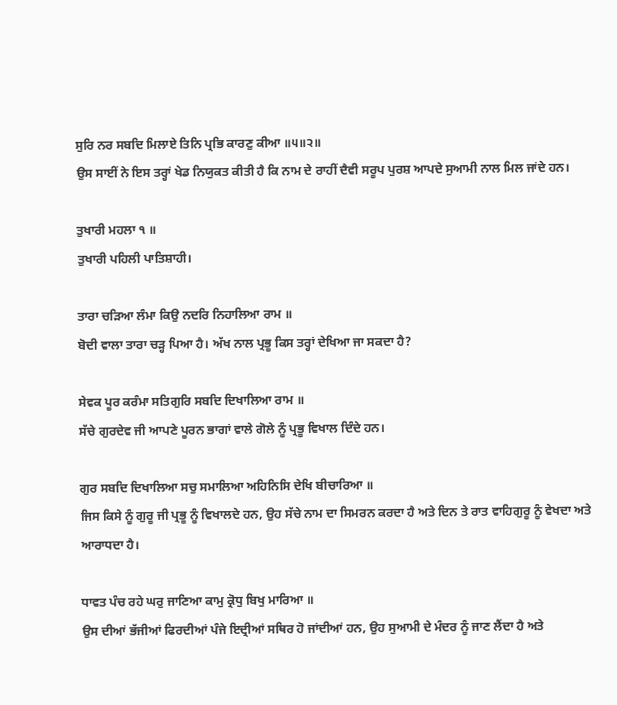ਸੁਰਿ ਨਰ ਸਬਦਿ ਮਿਲਾਏ ਤਿਨਿ ਪ੍ਰਭਿ ਕਾਰਣੁ ਕੀਆ ॥੫॥੨॥
ਉਸ ਸਾਈਂ ਨੇ ਇਸ ਤਰ੍ਹਾਂ ਖੇਡ ਨਿਯੁਕਤ ਕੀਤੀ ਹੈ ਕਿ ਨਾਮ ਦੇ ਰਾਹੀਂ ਦੈਵੀ ਸਰੂਪ ਪੁਰਸ਼ ਆਪਦੇ ਸੁਆਮੀ ਨਾਲ ਮਿਲ ਜਾਂਦੇ ਹਨ।

ਤੁਖਾਰੀ ਮਹਲਾ ੧ ॥
ਤੁਖਾਰੀ ਪਹਿਲੀ ਪਾਤਿਸ਼ਾਹੀ।

ਤਾਰਾ ਚੜਿਆ ਲੰਮਾ ਕਿਉ ਨਦਰਿ ਨਿਹਾਲਿਆ ਰਾਮ ॥
ਬੋਦੀ ਵਾਲਾ ਤਾਰਾ ਚੜ੍ਹ ਪਿਆ ਹੈ। ਅੱਖ ਨਾਲ ਪ੍ਰਭੂ ਕਿਸ ਤਰ੍ਹਾਂ ਦੇਖਿਆ ਜਾ ਸਕਦਾ ਹੈ?

ਸੇਵਕ ਪੂਰ ਕਰੰਮਾ ਸਤਿਗੁਰਿ ਸਬਦਿ ਦਿਖਾਲਿਆ ਰਾਮ ॥
ਸੱਚੇ ਗੁਰਦੇਵ ਜੀ ਆਪਣੇ ਪੂਰਨ ਭਾਗਾਂ ਵਾਲੇ ਗੋਲੇ ਨੂੰ ਪ੍ਰਭੂ ਵਿਖਾਲ ਦਿੰਦੇ ਹਨ।

ਗੁਰ ਸਬਦਿ ਦਿਖਾਲਿਆ ਸਚੁ ਸਮਾਲਿਆ ਅਹਿਨਿਸਿ ਦੇਖਿ ਬੀਚਾਰਿਆ ॥
ਜਿਸ ਕਿਸੇ ਨੂੰ ਗੁਰੂ ਜੀ ਪ੍ਰਭੂ ਨੂੰ ਵਿਖਾਲਦੇ ਹਨ, ਉਹ ਸੱਚੇ ਨਾਮ ਦਾ ਸਿਮਰਨ ਕਰਦਾ ਹੈ ਅਤੇ ਦਿਨ ਤੇ ਰਾਤ ਵਾਹਿਗੁਰੂ ਨੂੰ ਵੇਖਦਾ ਅਤੇ ਆਰਾਧਦਾ ਹੈ।

ਧਾਵਤ ਪੰਚ ਰਹੇ ਘਰੁ ਜਾਣਿਆ ਕਾਮੁ ਕ੍ਰੋਧੁ ਬਿਖੁ ਮਾਰਿਆ ॥
ਉਸ ਦੀਆਂ ਭੱਜੀਆਂ ਫਿਰਦੀਆਂ ਪੰਜੇ ਇਦ੍ਰੀਆਂ ਸਥਿਰ ਹੋ ਜਾਂਦੀਆਂ ਹਨ, ਉਹ ਸੁਆਮੀ ਦੇ ਮੰਦਰ ਨੂੰ ਜਾਣ ਲੈਂਦਾ ਹੈ ਅਤੇ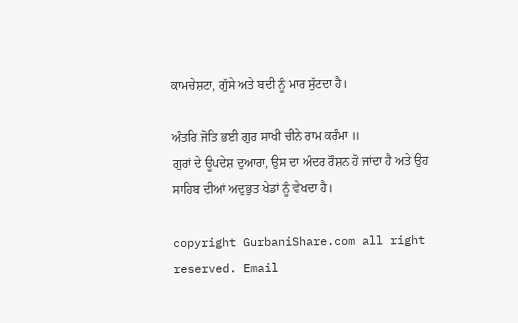ਕਾਮਚੇਸ਼ਟਾ, ਗੁੱਸੇ ਅਤੇ ਬਦੀ ਨੂੰ ਮਾਰ ਸੁੱਟਦਾ ਹੈ।

ਅੰਤਰਿ ਜੋਤਿ ਭਈ ਗੁਰ ਸਾਖੀ ਚੀਨੇ ਰਾਮ ਕਰੰਮਾ ॥
ਗੁਰਾਂ ਦੇ ਊਪਦੇਸ਼ ਦੁਆਰਾ, ਉਸ ਦਾ ਅੰਦਰ ਰੌਸ਼ਨ ਹੋ ਜਾਂਦਾ ਹੈ ਅਤੇ ਉਹ ਸਾਹਿਬ ਦੀਆਂ ਅਦੁਭੁਤ ਖੇਡਾਂ ਨੂੰ ਵੇਖਦਾ ਹੈ।

copyright GurbaniShare.com all right reserved. Email